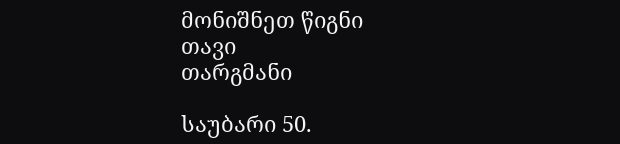მონიშნეთ წიგნი
თავი
თარგმანი

საუბარი 50.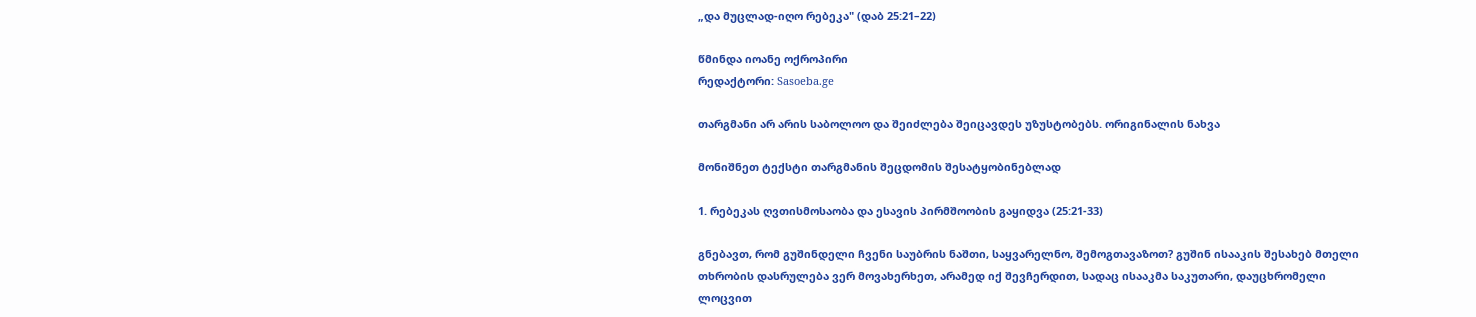„და მუცლად-იღო რებეკა" (დაბ 25:21–22)

წმინდა იოანე ოქროპირი
რედაქტორი: Sasoeba.ge

თარგმანი არ არის საბოლოო და შეიძლება შეიცავდეს უზუსტობებს. ორიგინალის ნახვა

მონიშნეთ ტექსტი თარგმანის შეცდომის შესატყობინებლად

1. რებეკას ღვთისმოსაობა და ესავის პირმშოობის გაყიდვა (25:21-33)

გნებავთ, რომ გუშინდელი ჩვენი საუბრის ნაშთი, საყვარელნო, შემოგთავაზოთ? გუშინ ისააკის შესახებ მთელი თხრობის დასრულება ვერ მოვახერხეთ, არამედ იქ შევჩერდით, სადაც ისააკმა საკუთარი, დაუცხრომელი ლოცვით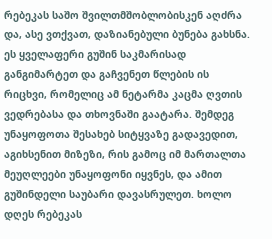რებეკას საშო შვილთმშობლობისკენ აღძრა და, ასე ვთქვათ, დაზიანებული ბუნება გახსნა. ეს ყველაფერი გუშინ საკმარისად განგიმარტეთ და გაჩვენეთ წლების ის რიცხვი, რომელიც ამ ნეტარმა კაცმა ღვთის ვედრებასა და თხოვნაში გაატარა. შემდეგ უნაყოფოთა შესახებ სიტყვაზე გადავედით, აგიხსენით მიზეზი, რის გამოც იმ მართალთა მეუღლეები უნაყოფონი იყვნეს, და ამით გუშინდელი საუბარი დავასრულეთ. ხოლო დღეს რებეკას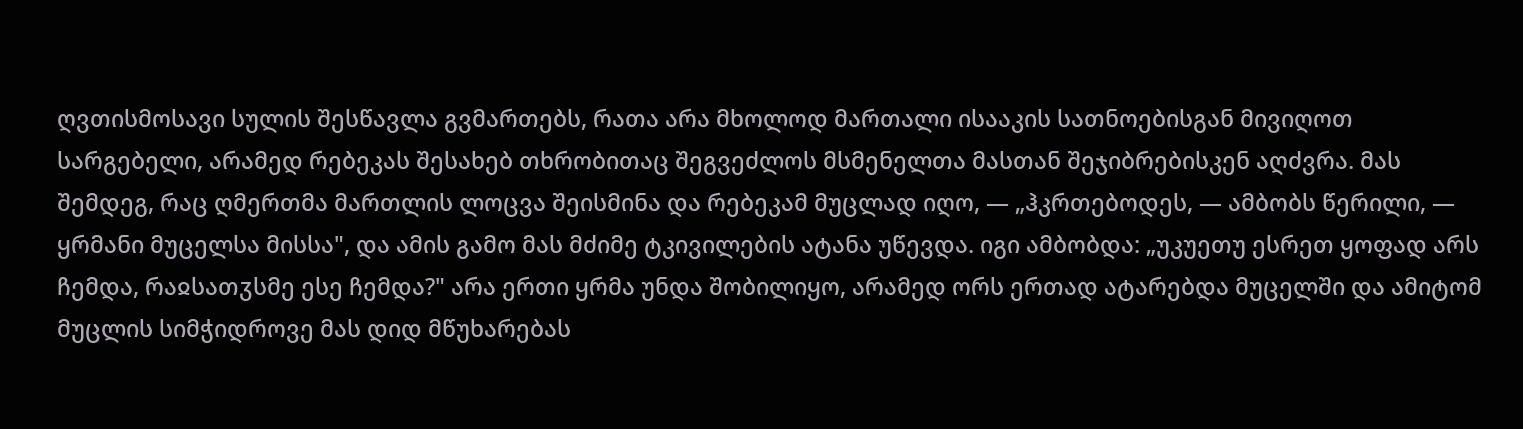ღვთისმოსავი სულის შესწავლა გვმართებს, რათა არა მხოლოდ მართალი ისააკის სათნოებისგან მივიღოთ სარგებელი, არამედ რებეკას შესახებ თხრობითაც შეგვეძლოს მსმენელთა მასთან შეჯიბრებისკენ აღძვრა. მას შემდეგ, რაც ღმერთმა მართლის ლოცვა შეისმინა და რებეკამ მუცლად იღო, — „ჰკრთებოდეს, — ამბობს წერილი, — ყრმანი მუცელსა მისსა", და ამის გამო მას მძიმე ტკივილების ატანა უწევდა. იგი ამბობდა: „უკუეთუ ესრეთ ყოფად არს ჩემდა, რაჲსათჳსმე ესე ჩემდა?" არა ერთი ყრმა უნდა შობილიყო, არამედ ორს ერთად ატარებდა მუცელში და ამიტომ მუცლის სიმჭიდროვე მას დიდ მწუხარებას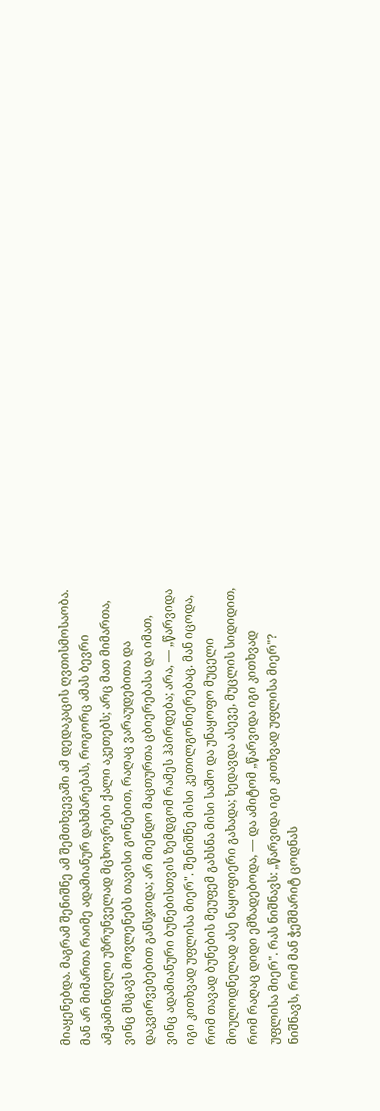მიაყენებდა. მაგრამ შენიშნე ამ შემთხვევაში ამ დედაკაცის ღვთისმოსაობა. მან არ მიმართა რაიმე ადამიანურ დახმარებას, როგორც ამას ბევრი ამჟამინდელი უზრუნველად მცხოვრები ქალი აკეთებს; არც მათ მიმართა, ვინც მსგავს მოვლენებს თავისი გონებით, რაღაც ვარაუდებითა და დაკვირვებებით განსჯიდა; არ მიენდო მაცთურთა ცბიერებასა და იმათ, ვინც ადამიანური ბუნებისთვის ზემდგომ რამეს ჰპირდება; არა, — „წარვიდა იგი კითხვად უფლისა მიერ". შენიშნე მისი კეთილგონიერებაც. მან იცოდა, რომ თავად ბუნების მეუფემ გახსნა მისი საშო და უნაყოფო მუცელი მოულოდნელად ასე ნაყოფიერი გახადა; ხედავდა ასევე, მუცლის სიდიდით, რომ რაღაც დიდი ემზადებოდა, — და ამიტომ „წარვიდა იგი კითხვად უფლისა მიერ". რას ნიშნავს: „წარვიდა იგი კითხვად უფლისა მიერ"? ნიშნავს, რომ მან ჭეშმარიტ ცოდნას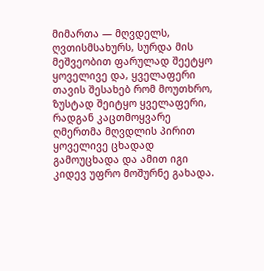მიმართა — მღვდელს, ღვთისმსახურს, სურდა მის მეშვეობით ფარულად შეეტყო ყოველივე და, ყველაფერი თავის შესახებ რომ მოუთხრო, ზუსტად შეიტყო ყველაფერი, რადგან კაცთმოყვარე ღმერთმა მღვდლის პირით ყოველივე ცხადად გამოუცხადა და ამით იგი კიდევ უფრო მოშურნე გახადა.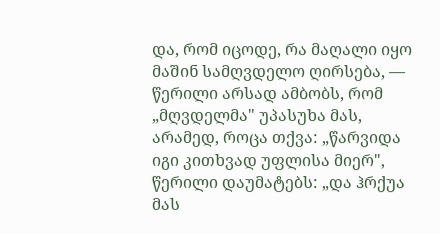და, რომ იცოდე, რა მაღალი იყო მაშინ სამღვდელო ღირსება, — წერილი არსად ამბობს, რომ „მღვდელმა" უპასუხა მას, არამედ, როცა თქვა: „წარვიდა იგი კითხვად უფლისა მიერ", წერილი დაუმატებს: „და ჰრქუა მას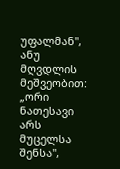უფალმან", ანუ მღვდლის მეშვეობით: „ორი ნათესავი არს მუცელსა შენსა",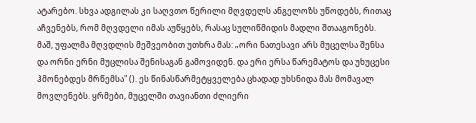ატარებო. სხვა ადგილას კი საღვთო წერილი მღვდელს ანგელოზს უწოდებს, რითაც აჩვენებს, რომ მღვდელი იმას აუწყებს, რასაც სულიწმიდის მადლი შთააგონებს. მაშ, უფალმა მღვდლის მეშვეობით უთხრა მას: „ორი ნათესავი არს მუცელსა შენსა და ორნი ერნი მუცლისა შენისაგან გამოვიდენ. და ერი ერსა წარემატოს და უხუცესი ჰმონებდეს მრწემსა" (). ეს წინასწარმეტყველება ცხადად უხსნიდა მას მომავალ მოვლენებს. ყრმები, მუცელში თავიანთი ძლიერი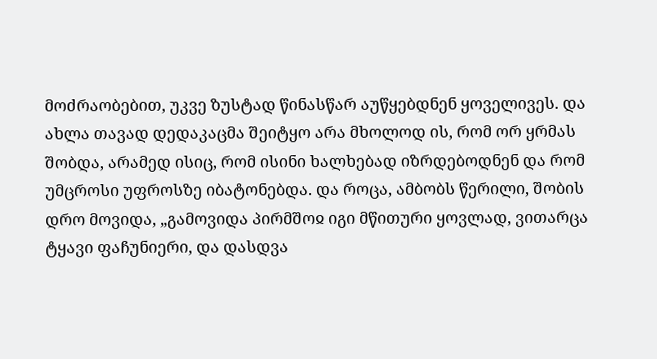მოძრაობებით, უკვე ზუსტად წინასწარ აუწყებდნენ ყოველივეს. და ახლა თავად დედაკაცმა შეიტყო არა მხოლოდ ის, რომ ორ ყრმას შობდა, არამედ ისიც, რომ ისინი ხალხებად იზრდებოდნენ და რომ უმცროსი უფროსზე იბატონებდა. და როცა, ამბობს წერილი, შობის დრო მოვიდა, „გამოვიდა პირმშოჲ იგი მწითური ყოვლად, ვითარცა ტყავი ფაჩუნიერი, და დასდვა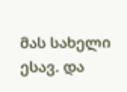მას სახელი ესავ. და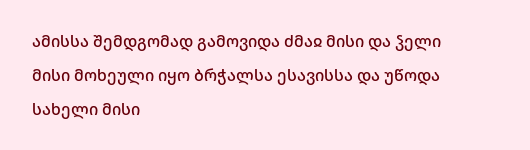ამისსა შემდგომად გამოვიდა ძმაჲ მისი და ჴელი მისი მოხეული იყო ბრჭალსა ესავისსა და უწოდა სახელი მისი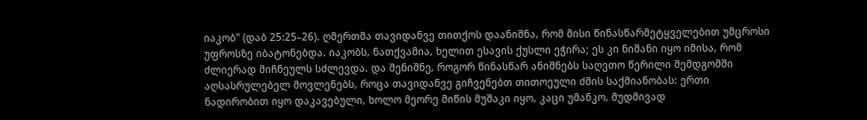იაკობ" (დაბ 25:25–26). ღმერთმა თავიდანვე თითქოს დაანიშნა, რომ მისი წინასწარმეტყველებით უმცროსი უფროსზე იბატონებდა. იაკობს, ნათქვამია, ხელით ესავის ქუსლი ეჭირა; ეს კი ნიშანი იყო იმისა, რომ ძლიერად მიჩნეულს სძლევდა. და შენიშნე, როგორ წინასწარ ანიშნებს საღვთო წერილი შემდგომში აღსასრულებელ მოვლენებს, როცა თავიდანვე გიჩვენებთ თითოეული ძმის საქმიანობას: ერთი ნადირობით იყო დაკავებული, ხოლო მეორე მიწის მუშაკი იყო, კაცი უმანკო, მუდმივად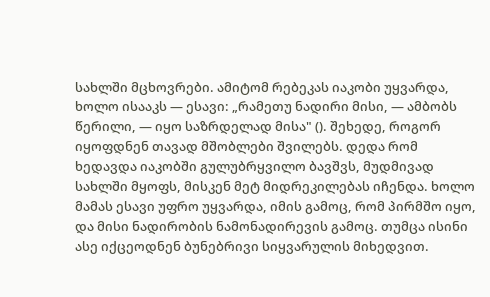სახლში მცხოვრები. ამიტომ რებეკას იაკობი უყვარდა, ხოლო ისააკს — ესავი: „რამეთუ ნადირი მისი, — ამბობს წერილი, — იყო საზრდელად მისა" (). შეხედე, როგორ იყოფდნენ თავად მშობლები შვილებს. დედა რომ ხედავდა იაკობში გულუბრყვილო ბავშვს, მუდმივად სახლში მყოფს, მისკენ მეტ მიდრეკილებას იჩენდა. ხოლო მამას ესავი უფრო უყვარდა, იმის გამოც, რომ პირმშო იყო, და მისი ნადირობის ნამონადირევის გამოც. თუმცა ისინი ასე იქცეოდნენ ბუნებრივი სიყვარულის მიხედვით.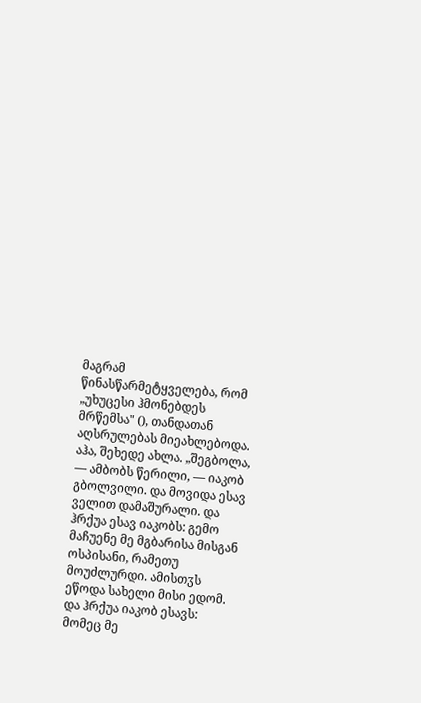მაგრამ წინასწარმეტყველება, რომ „უხუცესი ჰმონებდეს მრწემსა" (), თანდათან აღსრულებას მიეახლებოდა. აჰა, შეხედე ახლა. „შეგბოლა, — ამბობს წერილი, — იაკობ გბოლვილი. და მოვიდა ესავ ველით დამაშურალი. და ჰრქუა ესავ იაკობს: გემო მაჩუენე მე მგბარისა მისგან ოსპისანი, რამეთუ მოუძლურდი. ამისთჳს ეწოდა სახელი მისი ედომ. და ჰრქუა იაკობ ესავს: მომეც მე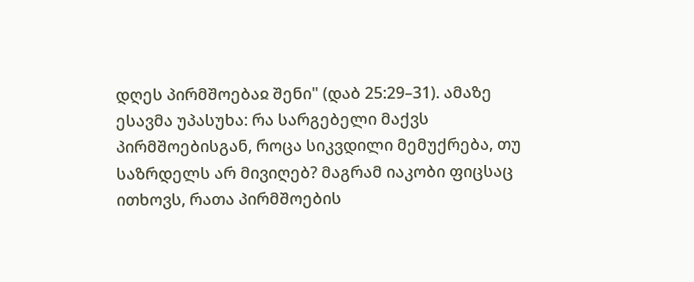დღეს პირმშოებაჲ შენი" (დაბ 25:29–31). ამაზე ესავმა უპასუხა: რა სარგებელი მაქვს პირმშოებისგან, როცა სიკვდილი მემუქრება, თუ საზრდელს არ მივიღებ? მაგრამ იაკობი ფიცსაც ითხოვს, რათა პირმშოების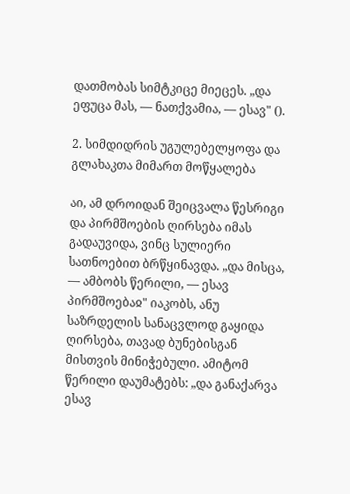დათმობას სიმტკიცე მიეცეს. „და ეფუცა მას, — ნათქვამია, — ესავ" ().

2. სიმდიდრის უგულებელყოფა და გლახაკთა მიმართ მოწყალება

აი, ამ დროიდან შეიცვალა წესრიგი და პირმშოების ღირსება იმას გადაუვიდა, ვინც სულიერი სათნოებით ბრწყინავდა. „და მისცა, — ამბობს წერილი, — ესავ პირმშოებაჲ" იაკობს, ანუ საზრდელის სანაცვლოდ გაყიდა ღირსება, თავად ბუნებისგან მისთვის მინიჭებული. ამიტომ წერილი დაუმატებს: „და განაქარვა ესავ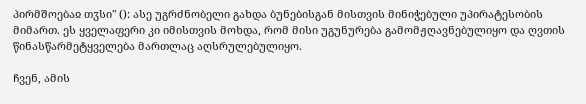პირმშოებაჲ თჳსი" (): ასე უგრძნობელი გახდა ბუნებისგან მისთვის მინიჭებული უპირატესობის მიმართ. ეს ყველაფერი კი იმისთვის მოხდა, რომ მისი უგუნურება გამომჟღავნებულიყო და ღვთის წინასწარმეტყველება მართლაც აღსრულებულიყო.

ჩვენ, ამის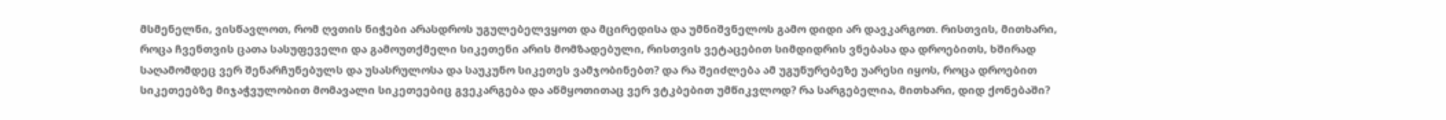მსმენელნი, ვისწავლოთ, რომ ღვთის ნიჭები არასდროს უგულებელვყოთ და მცირედისა და უმნიშვნელოს გამო დიდი არ დავკარგოთ. რისთვის, მითხარი, როცა ჩვენთვის ცათა სასუფეველი და გამოუთქმელი სიკეთენი არის მომზადებული, რისთვის ვეტაცებით სიმდიდრის ვნებასა და დროებითს, ხშირად საღამომდეც ვერ შენარჩუნებულს და უსასრულოსა და საუკუნო სიკეთეს ვამჯობინებთ? და რა შეიძლება ამ უგუნურებეზე უარესი იყოს, როცა დროებით სიკეთეებზე მიჯაჭვულობით მომავალი სიკეთეებიც გვეკარგება და აწმყოთითაც ვერ ვტკბებით უმწიკვლოდ? რა სარგებელია, მითხარი, დიდ ქონებაში?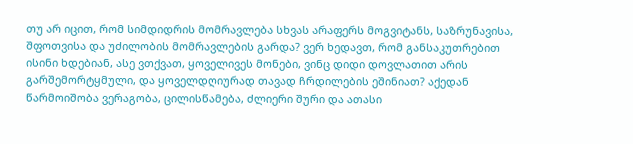თუ არ იცით, რომ სიმდიდრის მომრავლება სხვას არაფერს მოგვიტანს, საზრუნავისა, შფოთვისა და უძილობის მომრავლების გარდა? ვერ ხედავთ, რომ განსაკუთრებით ისინი ხდებიან, ასე ვთქვათ, ყოველივეს მონები, ვინც დიდი დოვლათით არის გარშემორტყმული, და ყოველდღიურად თავად ჩრდილების ეშინიათ? აქედან წარმოიშობა ვერაგობა, ცილისწამება, ძლიერი შური და ათასი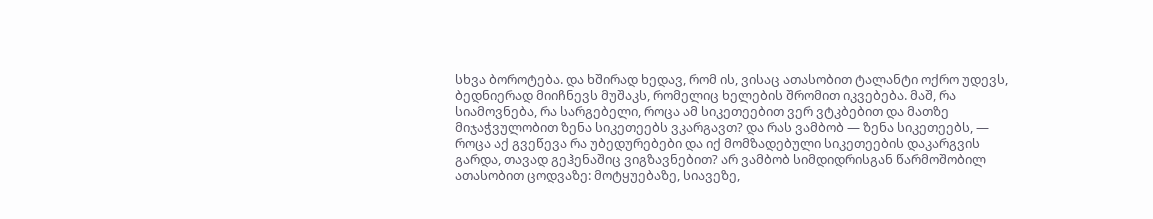სხვა ბოროტება. და ხშირად ხედავ, რომ ის, ვისაც ათასობით ტალანტი ოქრო უდევს, ბედნიერად მიიჩნევს მუშაკს, რომელიც ხელების შრომით იკვებება. მაშ, რა სიამოვნება, რა სარგებელი, როცა ამ სიკეთეებით ვერ ვტკბებით და მათზე მიჯაჭვულობით ზენა სიკეთეებს ვკარგავთ? და რას ვამბობ — ზენა სიკეთეებს, — როცა აქ გვეწევა რა უბედურებები და იქ მომზადებული სიკეთეების დაკარგვის გარდა, თავად გეჰენაშიც ვიგზავნებით? არ ვამბობ სიმდიდრისგან წარმოშობილ ათასობით ცოდვაზე: მოტყუებაზე, სიავეზე,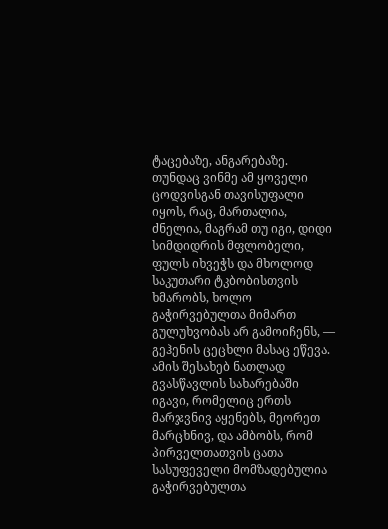ტაცებაზე, ანგარებაზე. თუნდაც ვინმე ამ ყოველი ცოდვისგან თავისუფალი იყოს, რაც, მართალია, ძნელია, მაგრამ თუ იგი, დიდი სიმდიდრის მფლობელი, ფულს იხვეჭს და მხოლოდ საკუთარი ტკბობისთვის ხმარობს, ხოლო გაჭირვებულთა მიმართ გულუხვობას არ გამოიჩენს, — გეჰენის ცეცხლი მასაც ეწევა. ამის შესახებ ნათლად გვასწავლის სახარებაში იგავი, რომელიც ერთს მარჯვნივ აყენებს, მეორეთ მარცხნივ, და ამბობს, რომ პირველთათვის ცათა სასუფეველი მომზადებულია გაჭირვებულთა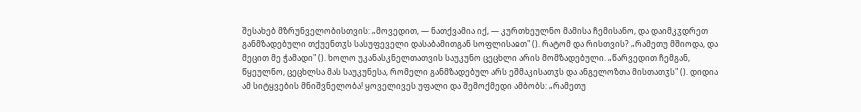შესახებ მზრუნველობისთვის: „მოვედით, — ნათქვამია იქ, — კურთხეულნო მამისა ჩემისანო, და დაიმკჳდრეთ განმზადებული თქუენთჳს სასუფეველი დასაბამითგან სოფლისაჲთ" (). რატომ და რისთვის? „რამეთუ მშიოდა, და მეცით მე ჭამადი" (). ხოლო უკანასკნელთათვის საუკუნო ცეცხლი არის მომზადებული. „წარვედით ჩემგან, წყეულნო, ცეცხლსა მას საუკუნესა, რომელი განმზადებულ არს ეშმაკისათჳს და ანგელოზთა მისთათჳს" (). დიდია ამ სიტყვების მნიშვნელობა! ყოველივეს უფალი და შემოქმედი ამბობს: „რამეთუ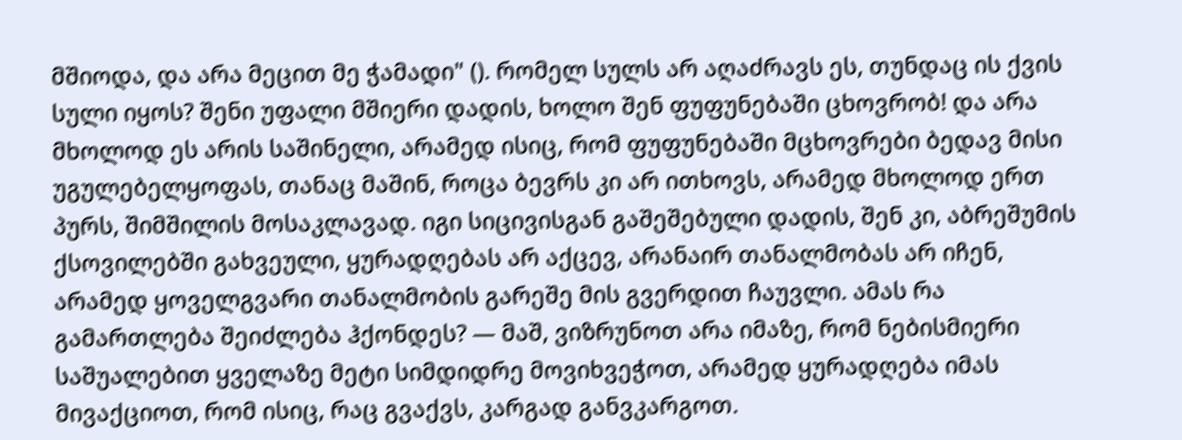მშიოდა, და არა მეცით მე ჭამადი" (). რომელ სულს არ აღაძრავს ეს, თუნდაც ის ქვის სული იყოს? შენი უფალი მშიერი დადის, ხოლო შენ ფუფუნებაში ცხოვრობ! და არა მხოლოდ ეს არის საშინელი, არამედ ისიც, რომ ფუფუნებაში მცხოვრები ბედავ მისი უგულებელყოფას, თანაც მაშინ, როცა ბევრს კი არ ითხოვს, არამედ მხოლოდ ერთ პურს, შიმშილის მოსაკლავად. იგი სიცივისგან გაშეშებული დადის, შენ კი, აბრეშუმის ქსოვილებში გახვეული, ყურადღებას არ აქცევ, არანაირ თანალმობას არ იჩენ, არამედ ყოველგვარი თანალმობის გარეშე მის გვერდით ჩაუვლი. ამას რა გამართლება შეიძლება ჰქონდეს? — მაშ, ვიზრუნოთ არა იმაზე, რომ ნებისმიერი საშუალებით ყველაზე მეტი სიმდიდრე მოვიხვეჭოთ, არამედ ყურადღება იმას მივაქციოთ, რომ ისიც, რაც გვაქვს, კარგად განვკარგოთ.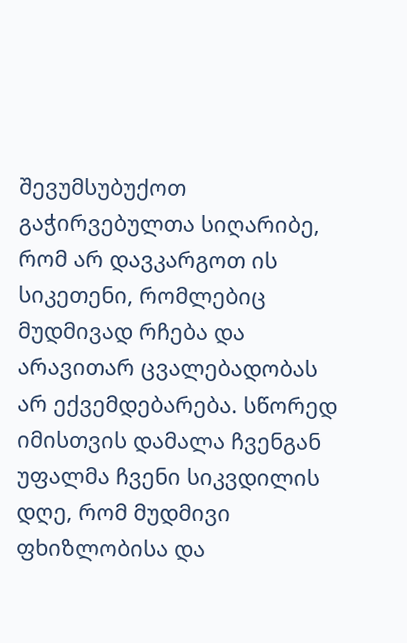შევუმსუბუქოთ გაჭირვებულთა სიღარიბე, რომ არ დავკარგოთ ის სიკეთენი, რომლებიც მუდმივად რჩება და არავითარ ცვალებადობას არ ექვემდებარება. სწორედ იმისთვის დამალა ჩვენგან უფალმა ჩვენი სიკვდილის დღე, რომ მუდმივი ფხიზლობისა და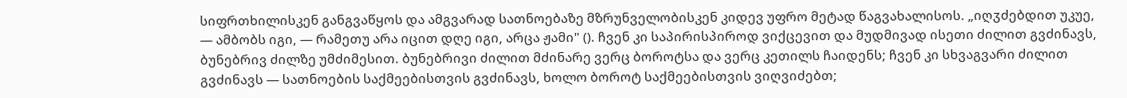სიფრთხილისკენ განგვაწყოს და ამგვარად სათნოებაზე მზრუნველობისკენ კიდევ უფრო მეტად წაგვახალისოს. „იღჳძებდით უკუე, — ამბობს იგი, — რამეთუ არა იცით დღე იგი, არცა ჟამი" (). ჩვენ კი საპირისპიროდ ვიქცევით და მუდმივად ისეთი ძილით გვძინავს, ბუნებრივ ძილზე უმძიმესით. ბუნებრივი ძილით მძინარე ვერც ბოროტსა და ვერც კეთილს ჩაიდენს; ჩვენ კი სხვაგვარი ძილით გვძინავს — სათნოების საქმეებისთვის გვძინავს, ხოლო ბოროტ საქმეებისთვის ვიღვიძებთ;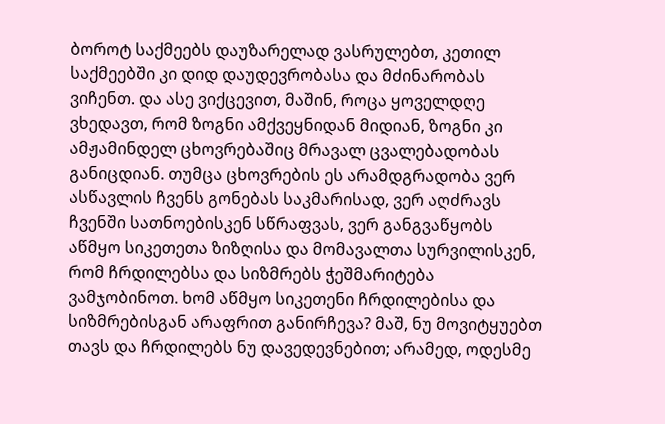ბოროტ საქმეებს დაუზარელად ვასრულებთ, კეთილ საქმეებში კი დიდ დაუდევრობასა და მძინარობას ვიჩენთ. და ასე ვიქცევით, მაშინ, როცა ყოველდღე ვხედავთ, რომ ზოგნი ამქვეყნიდან მიდიან, ზოგნი კი ამჟამინდელ ცხოვრებაშიც მრავალ ცვალებადობას განიცდიან. თუმცა ცხოვრების ეს არამდგრადობა ვერ ასწავლის ჩვენს გონებას საკმარისად, ვერ აღძრავს ჩვენში სათნოებისკენ სწრაფვას, ვერ განგვაწყობს აწმყო სიკეთეთა ზიზღისა და მომავალთა სურვილისკენ, რომ ჩრდილებსა და სიზმრებს ჭეშმარიტება ვამჯობინოთ. ხომ აწმყო სიკეთენი ჩრდილებისა და სიზმრებისგან არაფრით განირჩევა? მაშ, ნუ მოვიტყუებთ თავს და ჩრდილებს ნუ დავედევნებით; არამედ, ოდესმე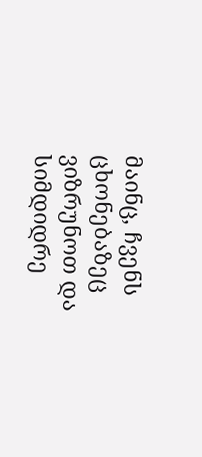მაინც, ჩვენს ცხონებაზეც ვიზრუნოთ და სიმდიდრე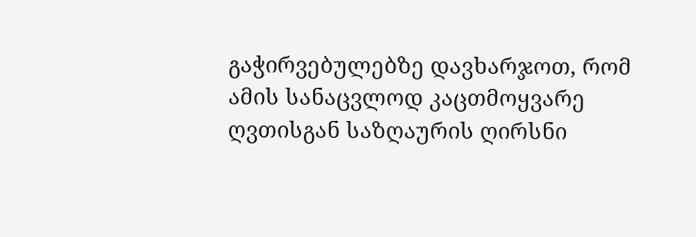გაჭირვებულებზე დავხარჯოთ, რომ ამის სანაცვლოდ კაცთმოყვარე ღვთისგან საზღაურის ღირსნი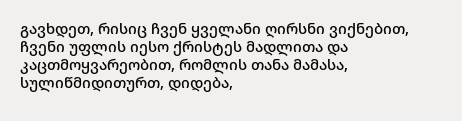გავხდეთ, რისიც ჩვენ ყველანი ღირსნი ვიქნებით, ჩვენი უფლის იესო ქრისტეს მადლითა და კაცთმოყვარეობით, რომლის თანა მამასა, სულიწმიდითურთ, დიდება,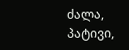ძალა, პატივი,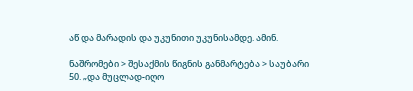აწ და მარადის და უკუნითი უკუნისამდე. ამინ.

ნაშრომები > შესაქმის წიგნის განმარტება > საუბარი 50. „და მუცლად-იღო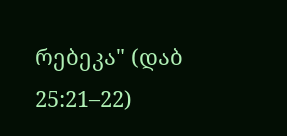რებეკა" (დაბ 25:21–22)